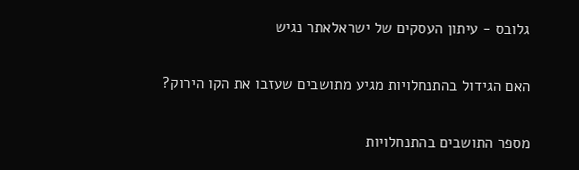גלובס - עיתון העסקים של ישראלאתר נגיש

האם הגידול בהתנחלויות מגיע מתושבים שעזבו את הקו הירוק?

מספר התושבים בהתנחלויות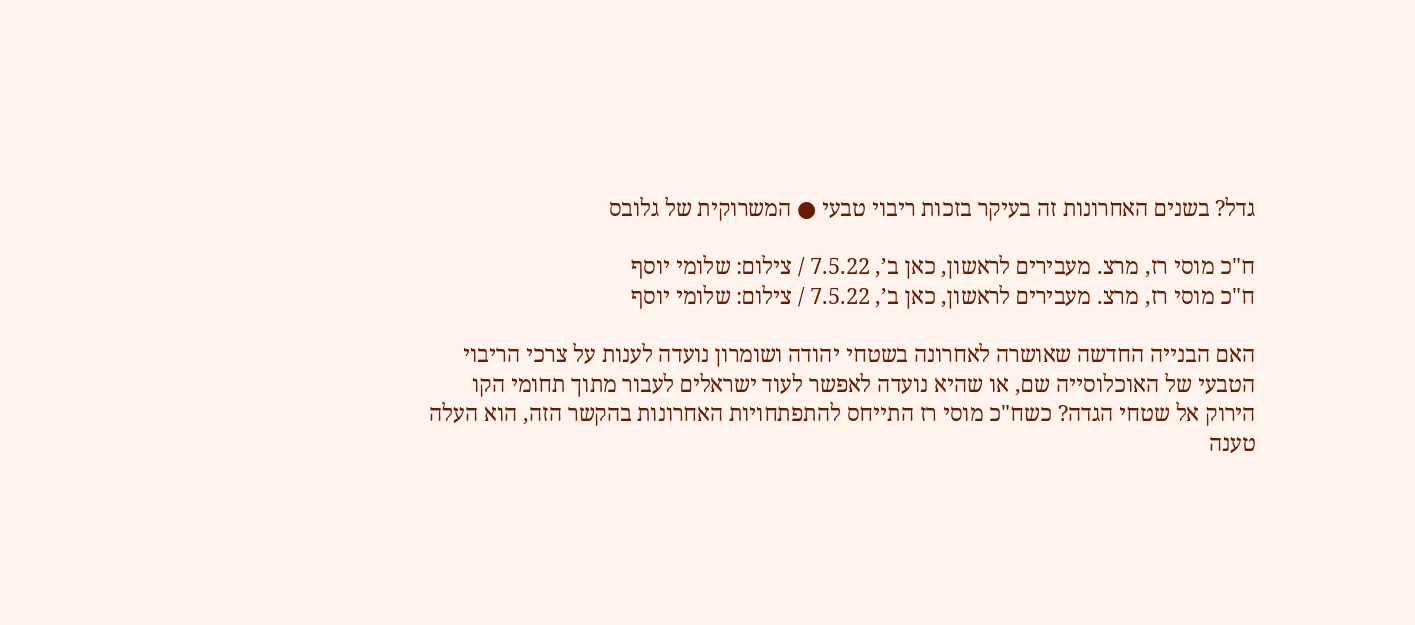גדל? בשנים האחרונות זה בעיקר בזכות ריבוי טבעי ● המשרוקית של גלובס

ח"כ מוסי רז, מרצ. מעבירים לראשון, כאן ב’, 7.5.22 / צילום: שלומי יוסף
ח"כ מוסי רז, מרצ. מעבירים לראשון, כאן ב’, 7.5.22 / צילום: שלומי יוסף

האם הבנייה החדשה שאושרה לאחרונה בשטחי יהודה ושומרון נועדה לענות על צרכי הריבוי הטבעי של האוכלוסייה שם, או שהיא נועדה לאפשר לעוד ישראלים לעבור מתוך תחומי הקו הירוק אל שטחי הגדה? כשח"כ מוסי רז התייחס להתפתחויות האחרונות בהקשר הזה, הוא העלה טענה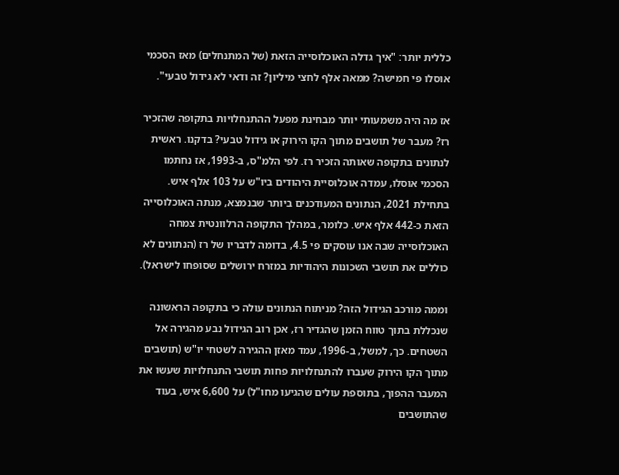כללית יותר: "איך גדלה האוכלוסייה הזאת (של המתנחלים) מאז הסכמי אוסלו פי חמישה? ממאה אלף לחצי מיליון? זה ודאי לא גידול טבעי".

אז מה היה משמעותי יותר מבחינת מפעל ההתנחלויות בתקופה שהזכיר רז? מעבר של תושבים מתוך הקו הירוק או גידול טבעי? בדקנו. ראשית לנתונים בתקופה שאותה הזכיר רז. לפי הלמ"ס, ב-1993, אז נחתמו הסכמי אוסלו, עמדה אוכלוסיית היהודים ביו"ש על 103 אלף איש. בתחילת 2021, הנתונים המעודכנים ביותר שבנמצא, מנתה האוכלוסייה הזאת כ-442 אלף איש. כלומר, במהלך התקופה הרלוונטית צמחה האוכלוסייה שבה אנו עוסקים פי 4.5, בדומה לדבריו של רז (הנתונים לא כוללים את תושבי השכונות היהודיות במזרח ירושלים שסופחו לישראל).

וממה מורכב הגידול הזה? מניתוח הנתונים עולה כי בתקופה הראשונה שנכללת בתוך טווח הזמן שהגדיר רז, אכן רוב הגידול נבע מהגירה אל השטחים. כך, למשל, ב-1996, עמד מאזן ההגירה לשטחי יו"ש (תושבים מתוך הקו הירוק שעברו להתנחלויות פחות תושבי התנחלויות שעשו את המעבר ההפוך, בתוספת עולים שהגיעו מחו"ל) על 6,600 איש, בעוד שהתושבים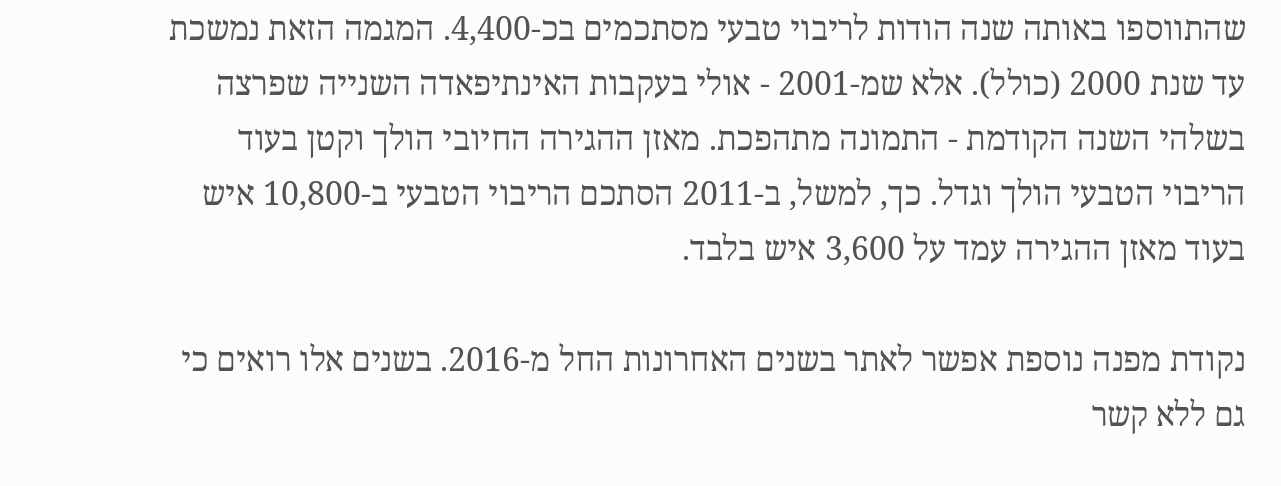שהתווספו באותה שנה הודות לריבוי טבעי מסתכמים בכ-4,400. המגמה הזאת נמשכת עד שנת 2000 (כולל). אלא שמ-2001 - אולי בעקבות האינתיפאדה השנייה שפרצה בשלהי השנה הקודמת - התמונה מתהפכת. מאזן ההגירה החיובי הולך וקטן בעוד הריבוי הטבעי הולך וגדל. כך, למשל, ב-2011 הסתכם הריבוי הטבעי ב-10,800 איש בעוד מאזן ההגירה עמד על 3,600 איש בלבד.

נקודת מפנה נוספת אפשר לאתר בשנים האחרונות החל מ-2016. בשנים אלו רואים כי גם ללא קשר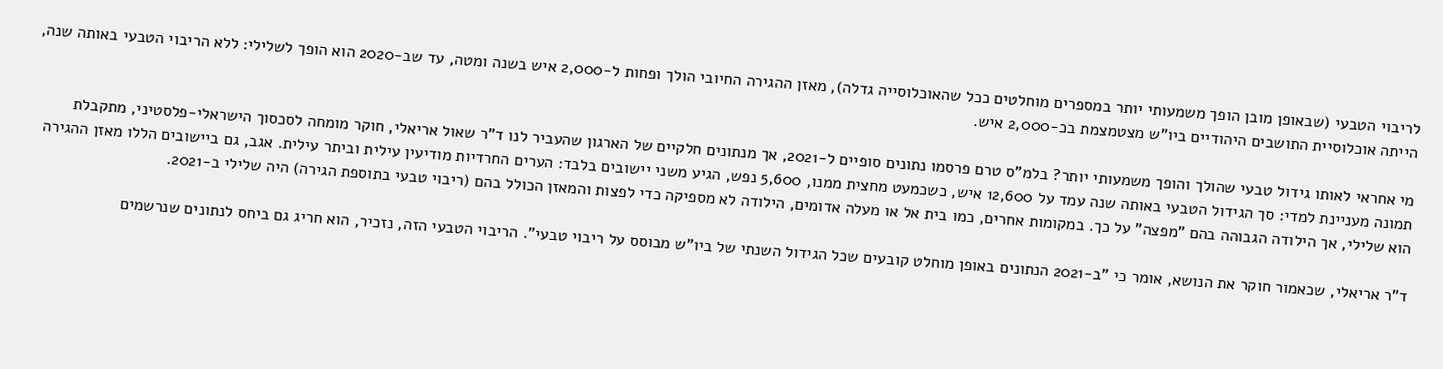לריבוי הטבעי (שבאופן מובן הופך משמעותי יותר במספרים מוחלטים ככל שהאוכלוסייה גדלה), מאזן ההגירה החיובי הולך ופחות ל-2,000 איש בשנה ומטה, עד שב-2020 הוא הופך לשלילי: ללא הריבוי הטבעי באותה שנה, הייתה אוכלוסיית התושבים היהודיים ביו"ש מצטמצמת בכ-2,000 איש.

מי אחראי לאותו גידול טבעי שהולך והופך משמעותי יותר? בלמ"ס טרם פרסמו נתונים סופיים ל-2021, אך מנתונים חלקיים של הארגון שהעביר לנו ד"ר שאול אריאלי, חוקר מומחה לסכסוך הישראלי-פלסטיני, מתקבלת תמונה מעניינת למדי: סך הגידול הטבעי באותה שנה עמד על 12,600 איש, כשכמעט מחצית ממנו, 5,600 נפש, הגיע משני יישובים בלבד: הערים החרדיות מודיעין עילית וביתר עילית. אגב, גם ביישובים הללו מאזן ההגירה הוא שלילי, אך הילודה הגבוהה בהם "מפצה" על כך. במקומות אחרים, כמו בית אל או מעלה אדומים, הילודה לא מספיקה כדי לפצות והמאזן הכולל בהם (ריבוי טבעי בתוספת הגירה) היה שלילי ב-2021.

ד"ר אריאלי, שכאמור חוקר את הנושא, אומר כי "ב-2021 הנתונים באופן מוחלט קובעים שכל הגידול השנתי של ביו"ש מבוסס על ריבוי טבעי". הריבוי הטבעי הזה, נזכיר, הוא חריג גם ביחס לנתונים שנרשמים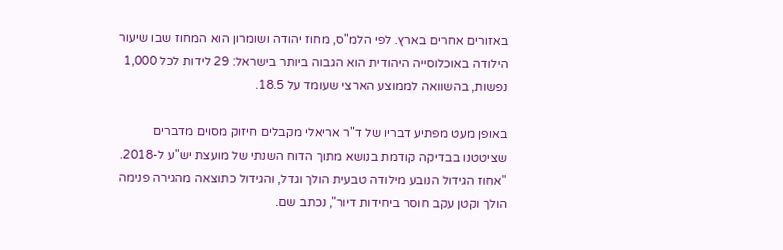באזורים אחרים בארץ. לפי הלמ"ס, מחוז יהודה ושומרון הוא המחוז שבו שיעור הילודה באוכלוסייה היהודית הוא הגבוה ביותר בישראל: 29 לידות לכל 1,000 נפשות, בהשוואה לממוצע הארצי שעומד על 18.5.

באופן מעט מפתיע דבריו של ד"ר אריאלי מקבלים חיזוק מסוים מדברים שציטטנו בבדיקה קודמת בנושא מתוך הדוח השנתי של מועצת יש"ע ל-2018. "אחוז הגידול הנובע מילודה טבעית הולך וגדל, והגידול כתוצאה מהגירה פנימה הולך וקטן עקב חוסר ביחידות דיור", נכתב שם.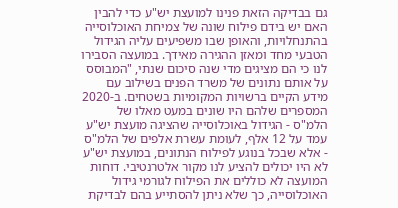גם בבדיקה הזאת פנינו למועצת יש"ע כדי להבין האם יש בידם פילוח שונה של צמיחת האוכלוסייה בהתנחלויות, והאופן שבו משפיעים עליה הגידול הטבעי מחד ומאזן ההגירה מאידך. במועצה הסבירו לנו כי הם מציגים מדי שנה סיכום שנתי, "המבוסס על אותם נתונים של משרד הפנים בשילוב עם מידע הקיים ברשויות המקומיות בשטחים. ב-2020 המספרים שלהם היו שונים במעט מאלו של הלמ"ס - הגידול באוכלוסייה שהציגה מועצת יש"ע עמד על 12 אלף, לעומת עשרת אלפים של הלמ"ס - אלא שבכל בנוגע לפילוח הנתונים, במועצת יש"ע לא היו יכולים להציע לנו מקור אלטרנטיבי. דוחות המועצה לא כוללים את הפילוח לגורמי גידול האוכלוסייה, כך שלא ניתן להסתייע בהם לבדיקת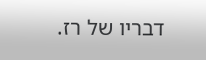דבריו של רז.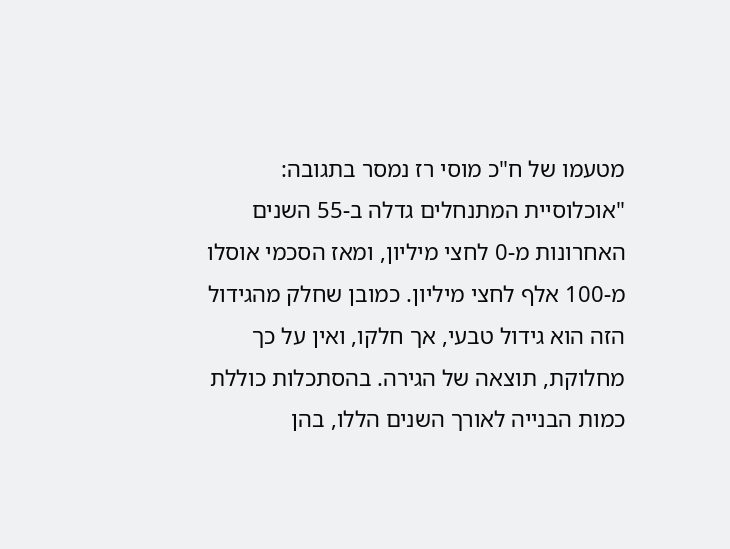מטעמו של ח"כ מוסי רז נמסר בתגובה: "אוכלוסיית המתנחלים גדלה ב-55 השנים האחרונות מ-0 לחצי מיליון, ומאז הסכמי אוסלו מ-100 אלף לחצי מיליון. כמובן שחלק מהגידול הזה הוא גידול טבעי, אך חלקו, ואין על כך מחלוקת, תוצאה של הגירה. בהסתכלות כוללת כמות הבנייה לאורך השנים הללו, בהן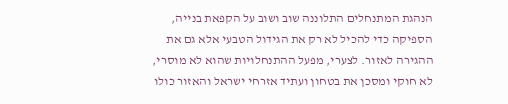הנהגת המתנחלים התלוננה שוב ושוב על הקפאת בנייה, הספיקה כדי להכיל לא רק את הגידול הטבעי אלא גם את ההגירה לאזור. לצערי, מפעל ההתנחלויות שהוא לא מוסרי, לא חוקי ומסכן את בטחון ועתיד אזרחי ישראל והאזור כולו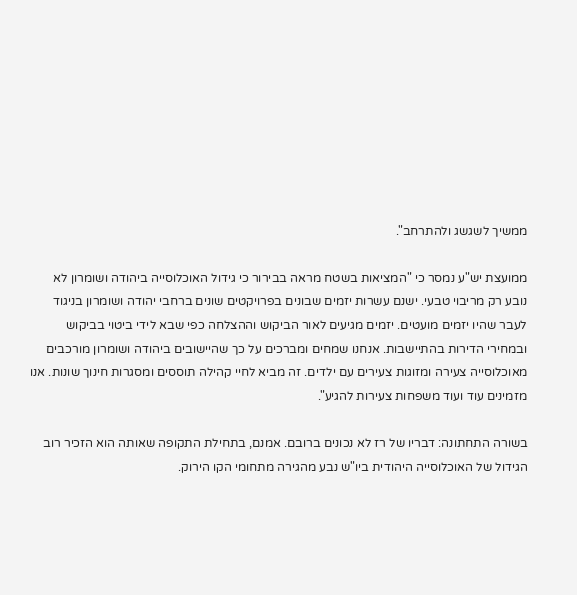ממשיך לשגשג ולהתרחב".

ממועצת יש"ע נמסר כי "המציאות בשטח מראה בבירור כי גידול האוכלוסייה ביהודה ושומרון לא נובע רק מריבוי טבעי. ישנם עשרות יזמים שבונים בפרויקטים שונים ברחבי יהודה ושומרון בניגוד לעבר שהיו יזמים מועטים. יזמים מגיעים לאור הביקוש וההצלחה כפי שבא לידי ביטוי בביקוש ובמחירי הדירות בהתיישבות. אנחנו שמחים ומברכים על כך שהיישובים ביהודה ושומרון מורכבים מאוכלוסייה צעירה ומזוגות צעירים עם ילדים. זה מביא לחיי קהילה תוססים ומסגרות חינוך שונות. אנו מזמינים עוד ועוד משפחות צעירות להגיע".

בשורה התחתונה: דבריו של רז לא נכונים ברובם. אמנם, בתחילת התקופה שאותה הוא הזכיר רוב הגידול של האוכלוסייה היהודית ביו"ש נבע מהגירה מתחומי הקו הירוק.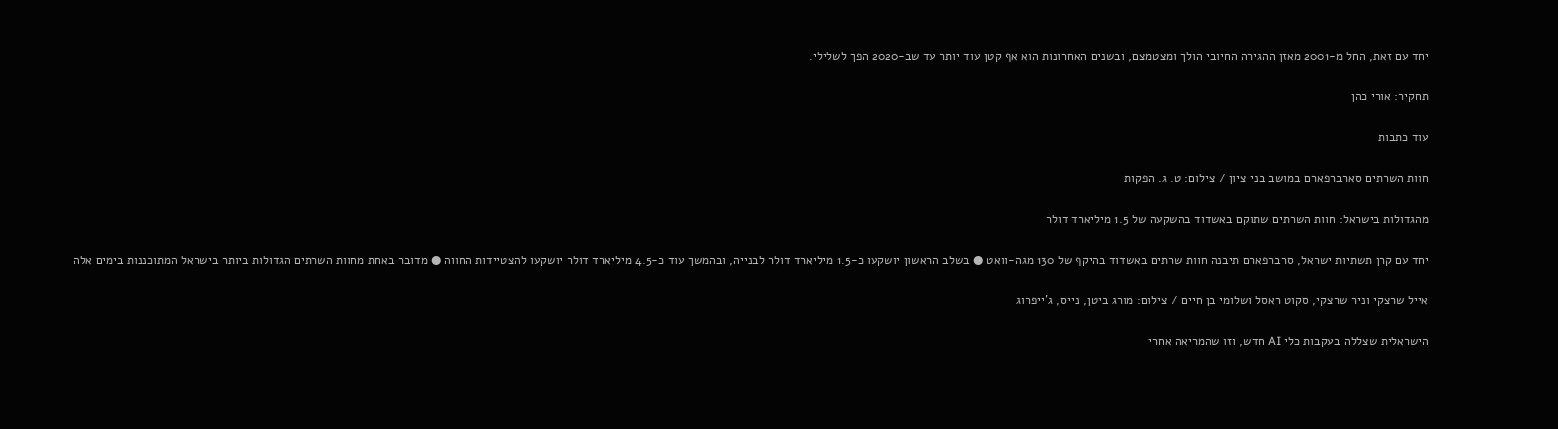יחד עם זאת, החל מ-2001 מאזן ההגירה החיובי הולך ומצטמצם, ובשנים האחרונות הוא אף קטן עוד יותר עד שב-2020 הפך לשלילי.

תחקיר: אורי כהן

עוד כתבות

חוות השרתים סארברפארם במושב בני ציון / צילום: ט. ג. הפקות

מהגדולות בישראל: חוות השרתים שתוקם באשדוד בהשקעה של 1.5 מיליארד דולר

יחד עם קרן תשתיות ישראל, סרברפארם תיבנה חוות שרתים באשדוד בהיקף של 130 מגה-וואט ● בשלב הראשון יושקעו כ-1.5 מיליארד דולר לבנייה, ובהמשך עוד כ-4.5 מיליארד דולר יושקעו להצטיידות החווה ● מדובר באחת מחוות השרתים הגדולות ביותר בישראל המתוכננות בימים אלה

אייל שרצקי וניר שרצקי, סקוט ראסל ושלומי בן חיים / צילום: מורג ביטן, נייס, ג'ייפרוג

הישראלית שצללה בעקבות כלי AI חדש, וזו שהמריאה אחרי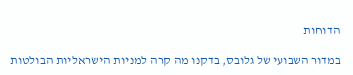הדוחות

במדור השבועי של גלובס, בדקנו מה קרה למניות הישראליות הבולטות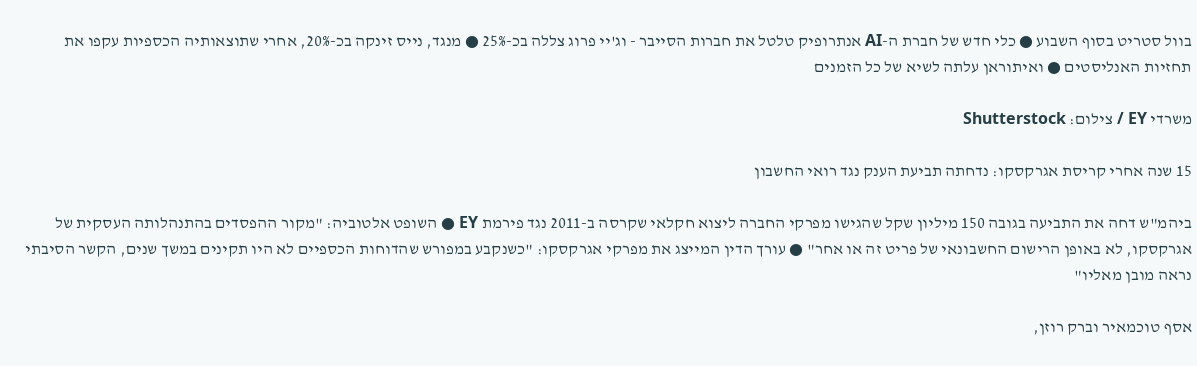בוול סטריט בסוף השבוע ● כלי חדש של חברת ה-AI אנתרופיק טלטל את חברות הסייבר - וג'יי פרוג צללה בכ-25% ● מנגד, נייס זינקה בכ-20%, אחרי שתוצאותיה הכספיות עקפו את תחזיות האנליסטים ● ואיתוראן עלתה לשיא של כל הזמנים

משרדי EY / צילום: Shutterstock

15 שנה אחרי קריסת אגרקסקו: נדחתה תביעת הענק נגד רואי החשבון

ביהמ"ש דחה את התביעה בגובה 150 מיליון שקל שהגישו מפרקי החברה ליצוא חקלאי שקרסה ב-2011 נגד פירמת EY ● השופט אלטוביה: "מקור ההפסדים בהתנהלותה העסקית של אגרקסקו, לא באופן הרישום החשבונאי של פריט זה או אחר" ● עורך הדין המייצג את מפרקי אגרקסקו: "כשנקבע במפורש שהדוחות הכספיים לא היו תקינים במשך שנים, הקשר הסיבתי נראה מובן מאליו"

אסף טוכמאיר וברק רוזן,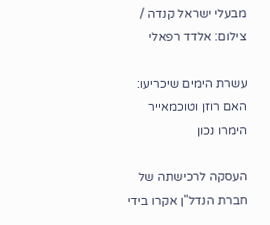מבעלי ישראל קנדה / צילום: אלדד רפאלי

עשרת הימים שיכריעו: האם רוזן וטוכמאייר הימרו נכון

העסקה לרכישתה של חברת הנדל"ן אקרו בידי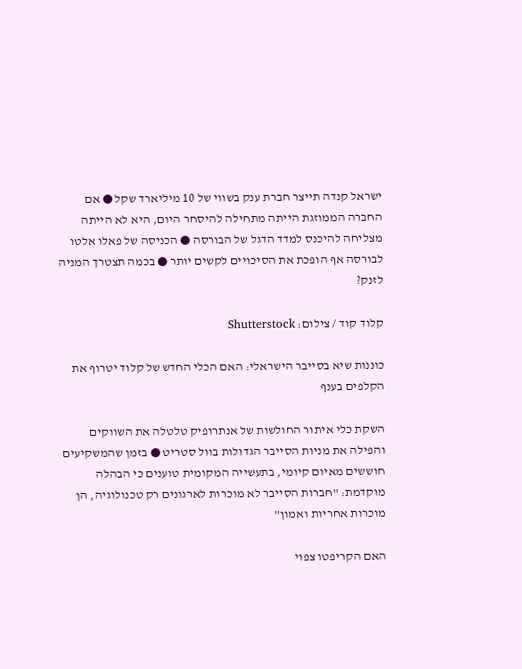ישראל קנדה תייצר חברת ענק בשווי של 10 מיליארד שקל ● אם החברה הממוזגת הייתה מתחילה להיסחר היום, היא לא הייתה מצליחה להיכנס למדד הדגל של הבורסה ● הכניסה של פאלו אלטו לבורסה אף הופכת את הסיכויים לקשים יותר ● בכמה תצטרך המניה לזנק?

קלוד קוד / צילום: Shutterstock

כוננות שיא בסייבר הישראלי: האם הכלי החדש של קלוד יטרוף את הקלפים בענף

השקת כלי איתור החולשות של אנתרופיק טלטלה את השווקים והפילה את מניות הסייבר הגדולות בוול סטריט ● בזמן שהמשקיעים חוששים מאיום קיומי, בתעשייה המקומית טוענים כי הבהלה מוקדמת: "חברות הסייבר לא מוכרות לארגונים רק טכנולוגיה, הן מוכרות אחריות ואמון"

האם הקריפטו צפוי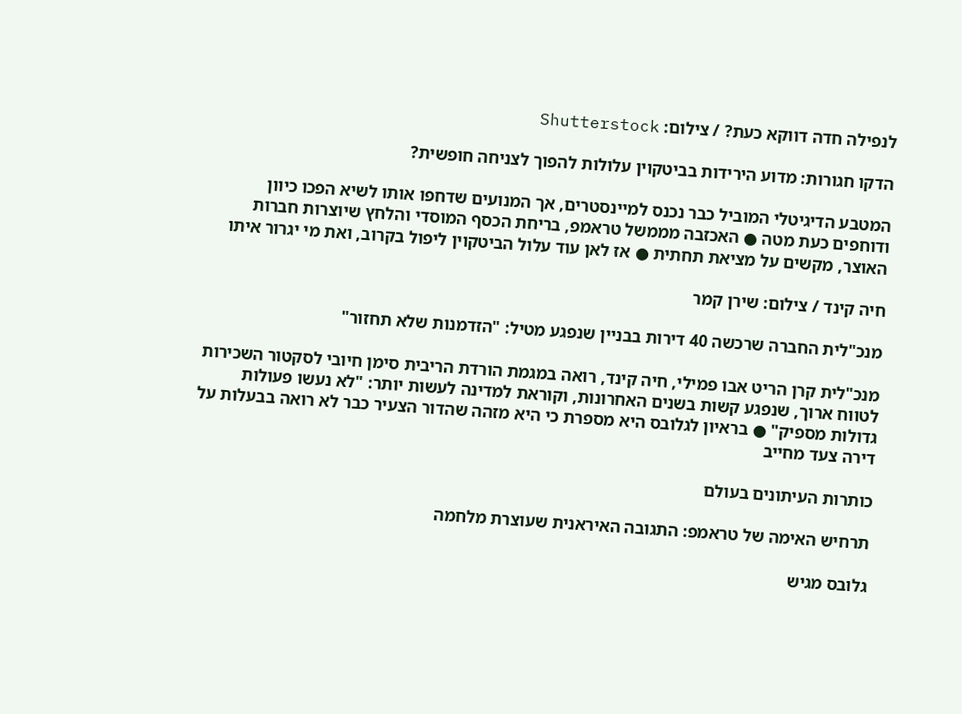לנפילה חדה דווקא כעת? / צילום: Shutterstock

הדקו חגורות: מדוע הירידות בביטקוין עלולות להפוך לצניחה חופשית?

המטבע הדיגיטלי המוביל כבר נכנס למיינסטרים, אך המנועים שדחפו אותו לשיא הפכו כיוון ודוחפים כעת מטה ● האכזבה מממשל טראמפ, בריחת הכסף המוסדי והלחץ שיוצרות חברות האוצר, מקשים על מציאת תחתית ● אז לאן עוד עלול הביטקוין ליפול בקרוב, ואת מי יגרור איתו

חיה קינד / צילום: שירן קמר

מנכ"לית החברה שרכשה 40 דירות בבניין שנפגע מטיל: "הזדמנות שלא תחזור"

מנכ"לית קרן הריט אבו פמילי, חיה קינד, רואה במגמת הורדת הריבית סימן חיובי לסקטור השכירות לטווח ארוך, שנפגע קשות בשנים האחרונות, וקוראת למדינה לעשות יותר: "לא נעשו פעולות גדולות מספיק" ● בראיון לגלובס היא מספרת כי היא מזהה שהדור הצעיר כבר לא רואה בבעלות על דירה צעד מחייב

כותרות העיתונים בעולם

תרחיש האימה של טראמפ: התגובה האיראנית שעוצרת מלחמה

גלובס מגיש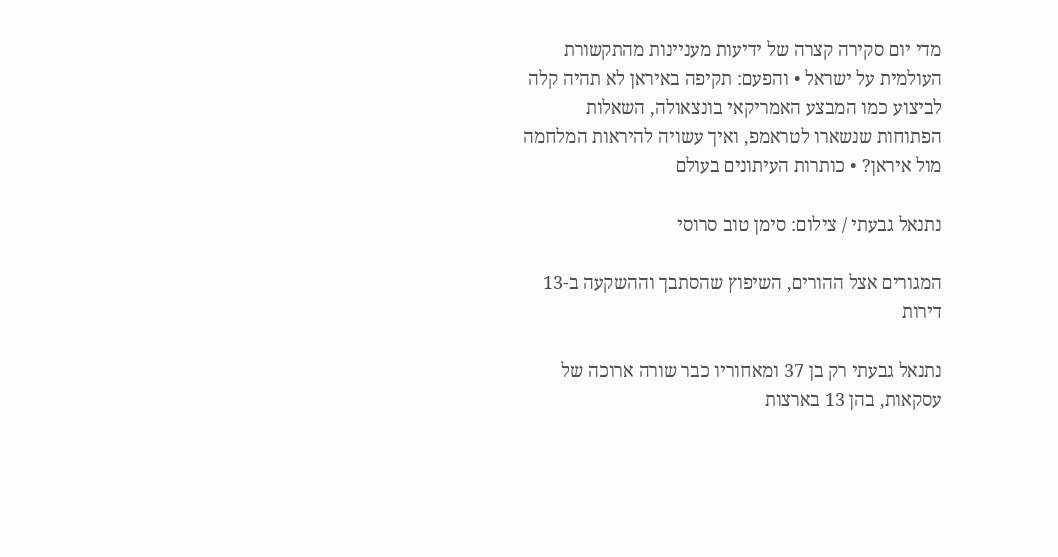מדי יום סקירה קצרה של ידיעות מעניינות מהתקשורת העולמית על ישראל • והפעם: תקיפה באיראן לא תהיה קלה לביצוע כמו המבצע האמריקאי בונצאולה, השאלות הפתוחות שנשארו לטראמפ, ואיך עשויה להיראות המלחמה מול איראן? • כותרות העיתונים בעולם

נתנאל גבעתי / צילום: סימן טוב סרוסי

המגורים אצל ההורים, השיפוץ שהסתבך וההשקעה ב-13 דירות

נתנאל גבעתי רק בן 37 ומאחוריו כבר שורה ארוכה של עסקאות, בהן 13 בארצות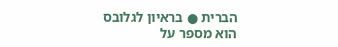הברית ● בראיון לגלובס הוא מספר על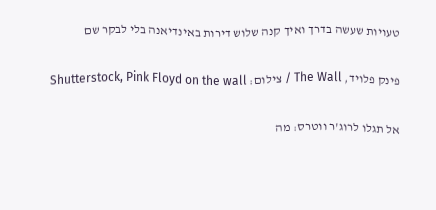טעויות שעשה בדרך ואיך קנה שלוש דירות באינדיאנה בלי לבקר שם

פינק פלויד, The Wall / צילום: Shutterstock, Pink Floyd on the wall

אל תגלו לרוג'ר ווטרס: מה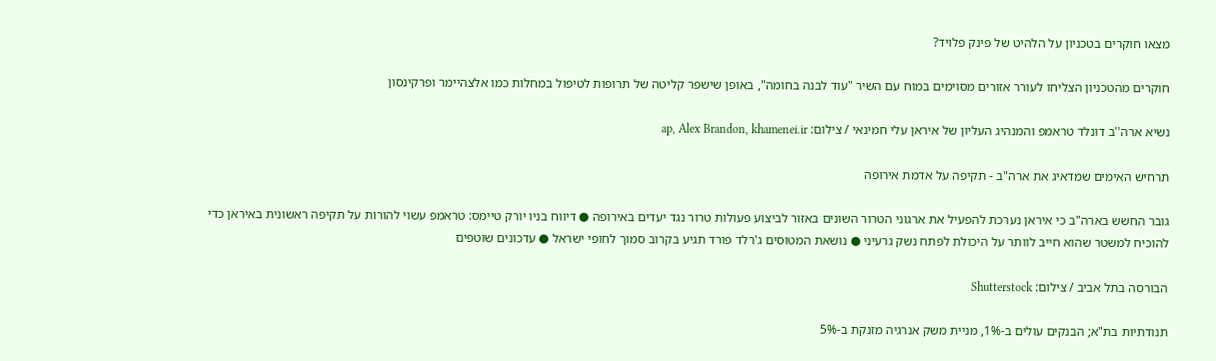מצאו חוקרים בטכניון על הלהיט של פינק פלויד?

חוקרים מהטכניון הצליחו לעורר אזורים מסוימים במוח עם השיר "עוד לבנה בחומה", באופן שישפר קליטה של תרופות לטיפול במחלות כמו אלצהיימר ופרקינסון

נשיא ארה''ב דונלד טראמפ והמנהיג העליון של איראן עלי חמינאי / צילום: ap, Alex Brandon, khamenei.ir

תרחיש האימים שמדאיג את ארה"ב - תקיפה על אדמת אירופה

גובר החשש בארה"ב כי איראן נערכת להפעיל את ארגוני הטרור השונים באזור לביצוע פעולות טרור נגד יעדים באירופה ● דיווח בניו יורק טיימס: טראמפ עשוי להורות על תקיפה ראשונית באיראן כדי להוכיח למשטר שהוא חייב לוותר על היכולת לפתח נשק גרעיני ● נושאת המטוסים ג'רלד פורד תגיע בקרוב סמוך לחופי ישראל ● עדכונים שוטפים

הבורסה בתל אביב / צילום: Shutterstock

תנודתיות בת"א; הבנקים עולים ב-1%, מניית משק אנרגיה מזנקת ב-5%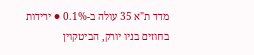מדד ת"א 35 עולה ב-0.1% ● ירידות בחוזים בניו יורק, הביטקוין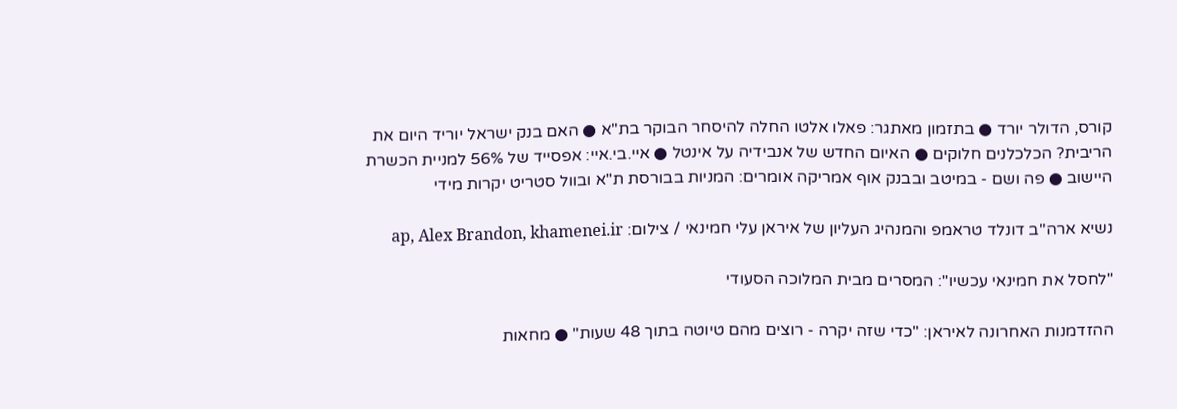קורס, הדולר יורד ● בתזמון מאתגר: פאלו אלטו החלה להיסחר הבוקר בת"א ● האם בנק ישראל יוריד היום את הריבית? הכלכלנים חלוקים ● האיום החדש של אנבידיה על אינטל ● איי.בי.איי: אפסייד של 56% למניית הכשרת היישוב ● פה ושם - במיטב ובבנק אוף אמריקה אומרים: המניות בבורסת ת"א ובוול סטריט יקרות מידי

נשיא ארה''ב דונלד טראמפ והמנהיג העליון של איראן עלי חמינאי / צילום: ap, Alex Brandon, khamenei.ir

"לחסל את חמינאי עכשיו": המסרים מבית המלוכה הסעודי

ההזדמנות האחרונה לאיראן: "כדי שזה יקרה - רוצים מהם טיוטה בתוך 48 שעות" ● מחאות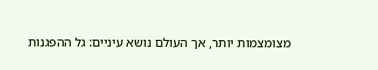מצומצמות יותר, אך העולם נושא עיניים: גל ההפגנות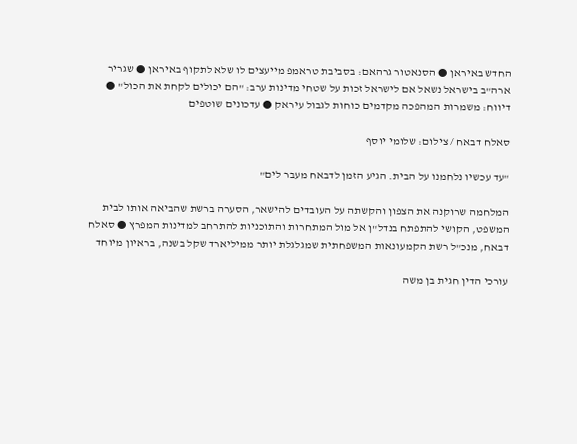החדש באיראן ● הסנאטור גרהאם: בסביבת טראמפ מייעצים לו שלא לתקוף באיראן ● שגריר ארה"ב בישראל נשאל אם לישראל זכות על שטחי מדינות ערב: "הם יכולים לקחת את הכול" ● דיווח: משמרות המהפכה מקדמים כוחות לגבול עיראק ● עדכונים שוטפים

סאלח דבאח / צילום: שלומי יוסף

"עד עכשיו נלחמנו על הבית. הגיע הזמן לדבאח מעבר לים"

המלחמה שרוקנה את הצפון והקשתה על העובדים להישאר, הסערה ברשת שהביאה אותו לבית המשפט, הקושי להתפתח בנדל"ן אל מול המתחרות והתוכניות להתרחב למדינות המפרץ ● סאלח דבאח, מנכ"ל רשת הקמעונאות המשפחתית שמגלגלת יותר ממיליארד שקל בשנה, בראיון מיוחד

עורכי הדין חגית בן משה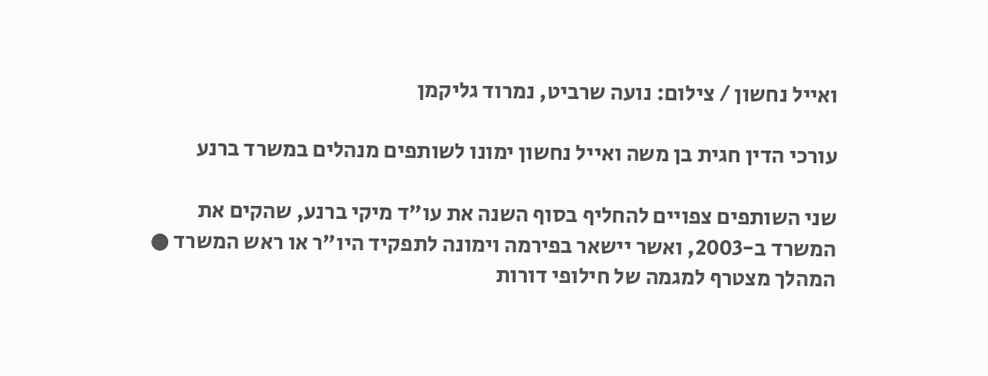ואייל נחשון / צילום: נועה שרביט, נמרוד גליקמן

עורכי הדין חגית בן משה ואייל נחשון ימונו לשותפים מנהלים במשרד ברנע

שני השותפים צפויים להחליף בסוף השנה את עו"ד מיקי ברנע, שהקים את המשרד ב-2003, ואשר יישאר בפירמה וימונה לתפקיד היו"ר או ראש המשרד ● המהלך מצטרף למגמה של חילופי דורות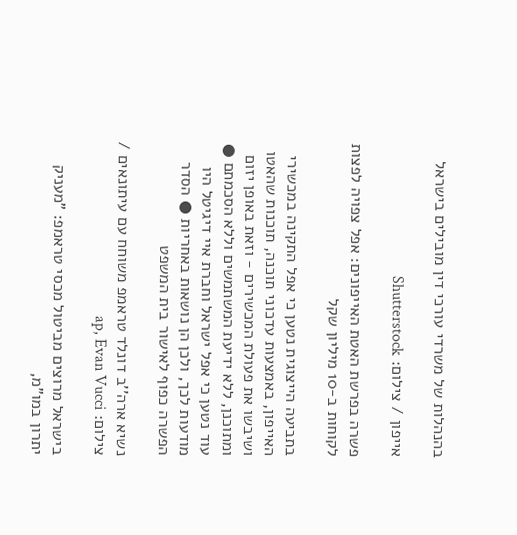בהנהלות של משרדי עורכי דין מובילים בישראל

אייפון / צילום: Shutterstock

פשרה בפרשת האטת האייפונים: אפל צפויה לפצות לקוחות ב-10 מיליון שקל

בתביעה הייצוגית נטען כי אפל התקינה במכשירי האייפון, באמצעות עדכוני תוכנה, תוכנות שהאטו ושיבשו את פעולת המכשירים - וזאת באופן יזום ומתוכנן, ללא ידיעת המשתמשים וללא הסכמתם ● עוד נטען כי אפל ישראל וחברת איי דיגיטל היו מודעות לכך, ולכן הן נושאות באחריות ● הסדר הפשרה כפוף לאישור בית המשפט

נשיא ארה''ב דונלד טראמפ משוחח עם עיתונאים / צילום: ap, Evan Vucci

בישראל מרוצים מביטול מכסי טראמפ: "מעניק יתרון במו"מ,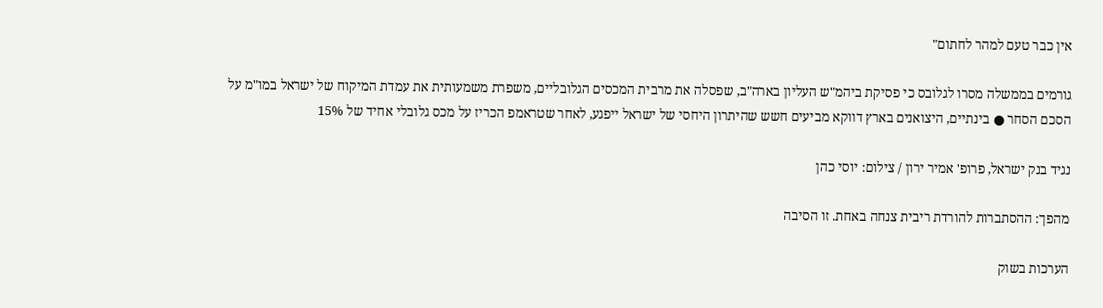אין כבר טעם למהר לחתום"

גורמים בממשלה מסרו לגלובס כי פסיקת ביהמ"ש העליון בארה"ב, שפסלה את מרבית המכסים הגלובליים, משפרת משמעותית את עמדת המיקוח של ישראל במו"מ על הסכם הסחר ● בינתיים, היצואנים בארץ דווקא מביעים חשש שהיתרון היחסי של ישראל ייפגע, לאחר שטראמפ הכריז על מכס גלובלי אחיד של 15%

נגיד בנק ישראל, פרופ' אמיר ירון / צילום: יוסי כהן

מהפך: ההסתברות להורדת ריבית צנחה באחת. זו הסיבה

הערכות בשוק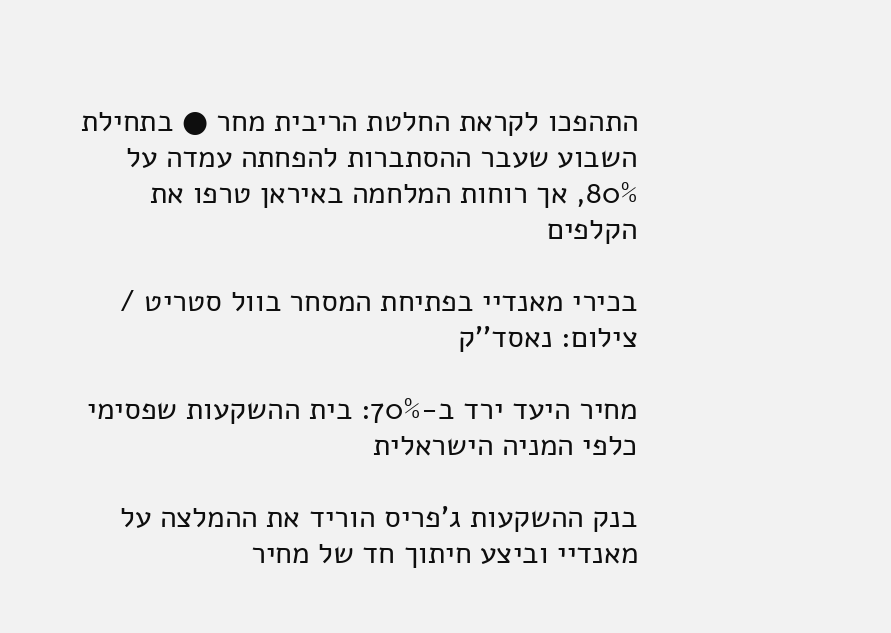התהפכו לקראת החלטת הריבית מחר ● בתחילת השבוע שעבר ההסתברות להפחתה עמדה על 80%, אך רוחות המלחמה באיראן טרפו את הקלפים

בכירי מאנדיי בפתיחת המסחר בוול סטריט / צילום: נאסד''ק

מחיר היעד ירד ב-70%: בית ההשקעות שפסימי כלפי המניה הישראלית

בנק ההשקעות ג'פריס הוריד את ההמלצה על מאנדיי וביצע חיתוך חד של מחיר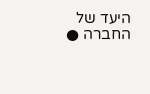היעד של החברה ●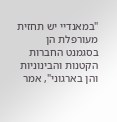"במאנדיי יש תחזית מעורפלת הן בסגמנט החברות הקטנות והבינוניות והן בארגוני", אמר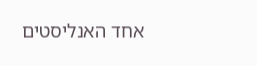אחד האנליסטים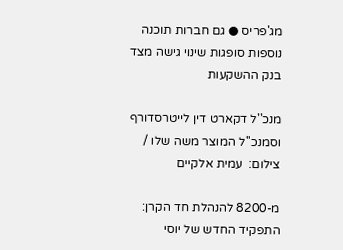מג'פריס ● גם חברות תוכנה נוספות סופגות שינוי גישה מצד בנק ההשקעות

מנכ''ל דקארט דין לייטרסדורף וסמנכ''ל המוצר משה שלו / צילום:  עמית אלקיים

מ-8200 להנהלת חד הקרן: התפקיד החדש של יוסי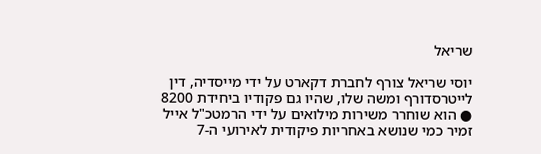שריאל

יוסי שריאל צורף לחברת דקארט על ידי מייסדיה, דין לייטרסדורף ומשה שלו, שהיו גם פקודיו ביחידת 8200 ● הוא שוחרר משירות מילואים על ידי הרמטכ"ל אייל זמיר כמי שנושא באחריות פיקודית לאירועי ה-7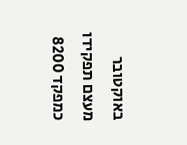באוקטובר מעצם תפקידו כמפקד 8200